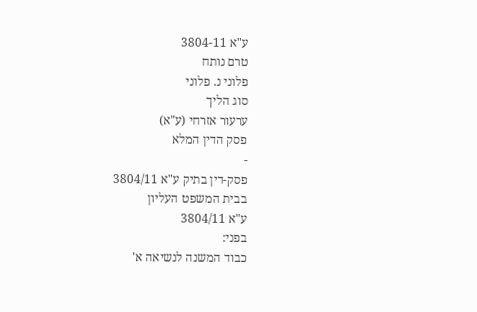ע"א 3804-11
טרם נותח
פלוני נ. פלוני
סוג הליך
ערעור אזרחי (ע"א)
פסק הדין המלא
-
פסק-דין בתיק ע"א 3804/11
בבית המשפט העליון
ע"א 3804/11
בפני:
כבוד המשנה לנשיאה א'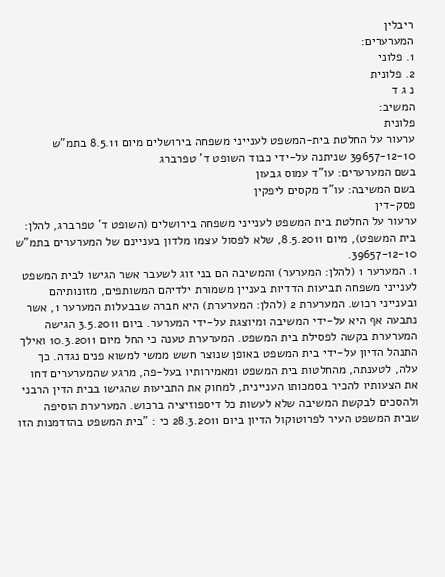ריבלין
המערערים:
1. פלוני
2. פלונית
נ ג ד
המשיב:
פלונית
ערעור על החלטת בית-המשפט לענייני משפחה בירושלים מיום 8.5.11 בתמ"ש 39657-12-10 שניתנה על-ידי כבוד השופט ד' טפרברג
בשם המערערים: עו"ד עמוס גבעון
בשם המשיבה: עו"ד מקסים ליפקין
פסק-דין
ערעור על החלטת בית המשפט לענייני משפחה בירושלים (השופט ד' טפרברג, להלן: בית המשפט), מיום 8.5.2011, שלא לפסול עצמו מלדון בעניינם של המערערים בתמ"ש
39657-12-10.
1. המערער 1 (להלן: המערער) והמשיבה הם בני זוג לשעבר אשר הגישו לבית המשפט לענייני משפחה תביעות הדדיות בעניין משמורת ילדיהם המשותפים, מזונותיהם ובענייני רכוש. המערערת 2 (להלן: המערערת) היא חברה שבבעלות המערער 1, אשר נתבעה אף היא על-ידי המשיבה ומיוצגת על-ידי המערער. ביום 3.5.2011 הגישה המערערת בקשה לפסילת בית המשפט. המערערת טענה כי החל מיום 10.3.2011 ואילך התנהל הדיון על-ידי בית המשפט באופן שנוצר חשש ממשי למשוא פנים נגדה. כך עלה, לטענתה, מהחלטות בית המשפט ומאמירותיו בעל-פה, מרגע שהמערערים דחו את הצעותיו להכיר בסמכותו העניינית, למחוק את התביעות שהגישו בבית הדין הרבני ולהסכים לבקשת המשיבה שלא לעשות כל דיספוזיציה ברכוש. המערערת הוסיפה שבית המשפט העיר לפרוטוקול הדיון ביום 28.3.2011 כי : "בית המשפט בהזדמנות הזו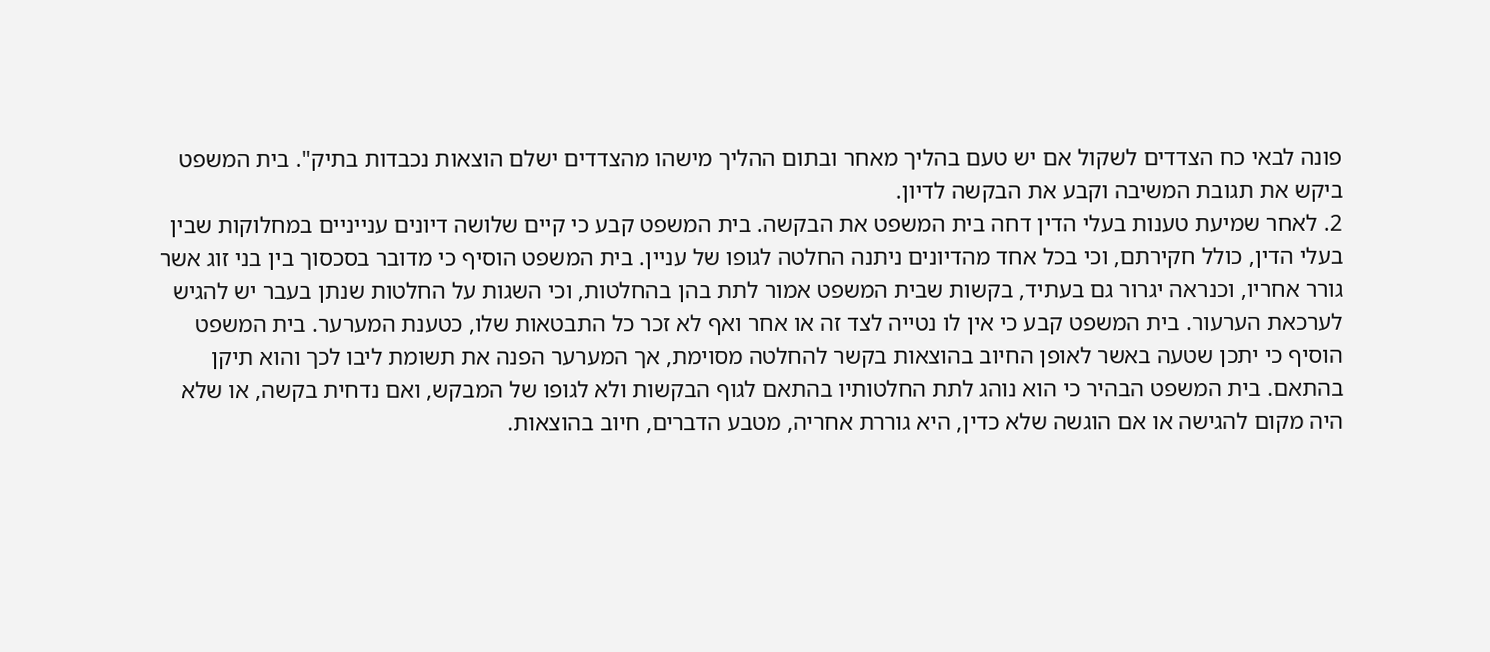פונה לבאי כח הצדדים לשקול אם יש טעם בהליך מאחר ובתום ההליך מישהו מהצדדים ישלם הוצאות נכבדות בתיק". בית המשפט ביקש את תגובת המשיבה וקבע את הבקשה לדיון.
2. לאחר שמיעת טענות בעלי הדין דחה בית המשפט את הבקשה. בית המשפט קבע כי קיים שלושה דיונים ענייניים במחלוקות שבין בעלי הדין, כולל חקירתם, וכי בכל אחד מהדיונים ניתנה החלטה לגופו של עניין. בית המשפט הוסיף כי מדובר בסכסוך בין בני זוג אשר גורר אחריו, וכנראה יגרור גם בעתיד, בקשות שבית המשפט אמור לתת בהן בהחלטות, וכי השגות על החלטות שנתן בעבר יש להגיש לערכאת הערעור. בית המשפט קבע כי אין לו נטייה לצד זה או אחר ואף לא זכר כל התבטאות שלו, כטענת המערער. בית המשפט הוסיף כי יתכן שטעה באשר לאופן החיוב בהוצאות בקשר להחלטה מסוימת, אך המערער הפנה את תשומת ליבו לכך והוא תיקן בהתאם. בית המשפט הבהיר כי הוא נוהג לתת החלטותיו בהתאם לגוף הבקשות ולא לגופו של המבקש, ואם נדחית בקשה, או שלא היה מקום להגישה או אם הוגשה שלא כדין, היא גוררת אחריה, מטבע הדברים, חיוב בהוצאות.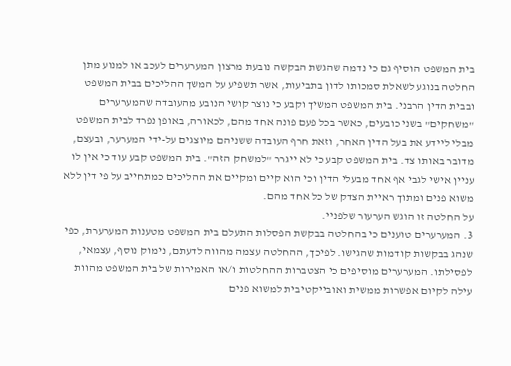בית המשפט הוסיף גם כי נדמה שהגשת הבקשה נובעת מרצון המערערים לעכב או למנוע מתן החלטה בנוגע לשאלת סמכותו לדון בתביעות, אשר תשפיע על המשך ההליכים בבית המשפט ובבית הדין הרבני. בית המשפט המשיך וקבע כי נוצר קושי הנובע מהעובדה שהמערערים "משחקים" בשני כובעים, כאשר בכל פעם פונה אחד מהם, לכאורה, באופן נפרד לבית המשפט מבלי ליידע את בעל הדין האחר, וזאת חרף העובדה ששניהם מיוצגים על-ידי המערער, ובעצם, מדובר באותו צד. בית המשפט קבע כי לא ייגרר "למשחק הזה". בית המשפט קבע עוד כי אין לו עניין אישי לגבי אף אחד מבעלי הדין וכי הוא קיים ומקיים את ההליכים כמתחייב על פי דין ללא משוא פנים ומתוך ראיית הצדק של כל אחד מהם.
על החלטה זו הוגש הערעור שלפניי.
3. המערערים טוענים כי בהחלטה בבקשת הפסלות התעלם בית המשפט מטענות המערערת, כפי שנהג בבקשות קודמות שהגישו. לפיכך, ההחלטה עצמה מהווה לדעתם, נימוק נוסף, עצמאי, לפסילתו. המערערים מוסיפים כי הצטברות ההחלטות ו/או האמירות של בית המשפט מהוות עילה לקיום אפשרות ממשית ואובייקטיבית למשוא פנים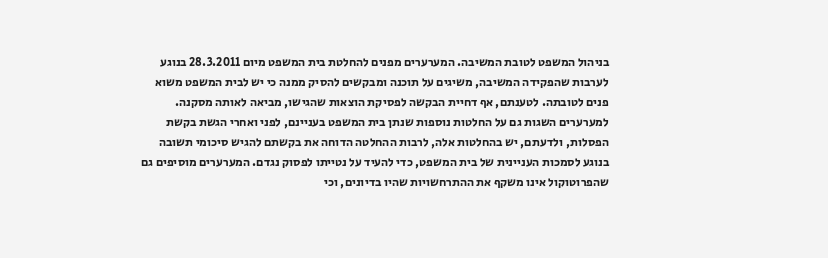בניהול המשפט לטובת המשיבה. המערערים מפנים להחלטת בית המשפט מיום 28.3.2011 בנוגע לערבות שהפקידה המשיבה, משיגים על תוכנה ומבקשים להסיק ממנה כי יש לבית המשפט משוא פנים לטובתה. לטענתם, אף דחיית הבקשה לפסיקת הוצאות שהגישו, מביאה לאותה מסקנה. למערערים השגות גם על החלטות נוספות שנתן בית המשפט בעניינם, לפני ואחרי הגשת בקשת הפסלות, ולדעתם, יש בהחלטות אלה, לרבות ההחלטה הדוחה את בקשתם להגיש סיכומי תשובה בנוגע לסמכות העניינית של בית המשפט, כדי להעיד על נטייתו לפסוק נגדם. המערערים מוסיפים גם שהפרוטוקול אינו משקף את ההתרחשויות שהיו בדיונים, וכי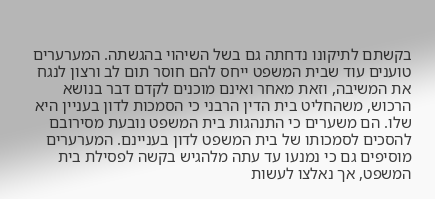בקשתם לתיקונו נדחתה גם בשל השיהוי בהגשתה. המערערים טוענים עוד שבית המשפט ייחס להם חוסר תום לב ורצון לנגח את המשיבה, וזאת מאחר ואינם מוכנים לקדם דבר בנושא הרכוש, משהחליט בית הדין הרבני כי הסמכות לדון בעניין היא שלו. הם משערים כי התנהגות בית המשפט נובעת מסירובם להסכים לסמכותו של בית המשפט לדון בעניינם. המערערים מוסיפים גם כי נמנעו עד עתה מלהגיש בקשה לפסילת בית המשפט, אך נאלצו לעשות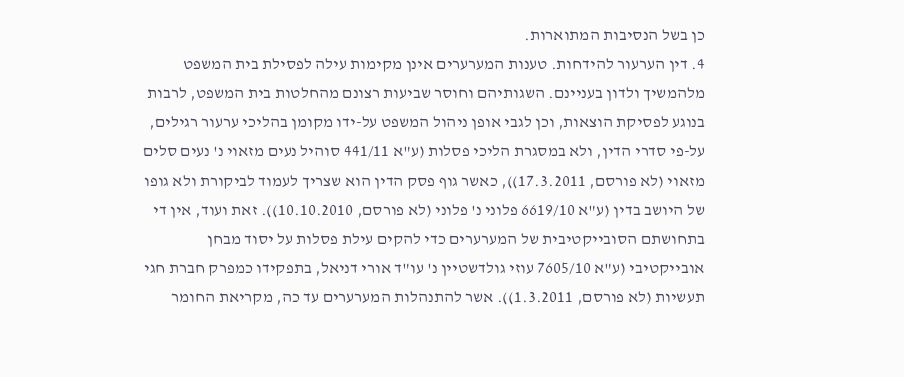כן בשל הנסיבות המתוארות.
4. דין הערעור להידחות. טענות המערערים אינן מקימות עילה לפסילת בית המשפט מלהמשיך ולדון בעניינם. השגותיהם וחוסר שביעות רצונם מהחלטות בית המשפט, לרבות בנוגע לפסיקת הוצאות, וכן לגבי אופן ניהול המשפט על-ידו מקומן בהליכי ערעור רגילים, על-פי סדרי הדין, ולא במסגרת הליכי פסלות (ע"א 441/11 סוהיל נעים מזאוי נ' נעים סלים מזאוי (לא פורסם, 17.3.2011)), כאשר גוף פסק הדין הוא שצריך לעמוד לביקורת ולא גופו של היושב בדין (ע"א 6619/10 פלוני נ' פלוני (לא פורסם, 10.10.2010)). זאת ועוד, אין די בתחושתם הסובייקטיבית של המערערים כדי להקים עילת פסלות על יסוד מבחן אובייקטיבי (ע"א 7605/10 עוזי גולדשטיין נ' עו"ד אורי דניאל, בתפקידו כמפרק חברת חגי תעשיות (לא פורסם, 1.3.2011)). אשר להתנהלות המערערים עד כה, מקריאת החומר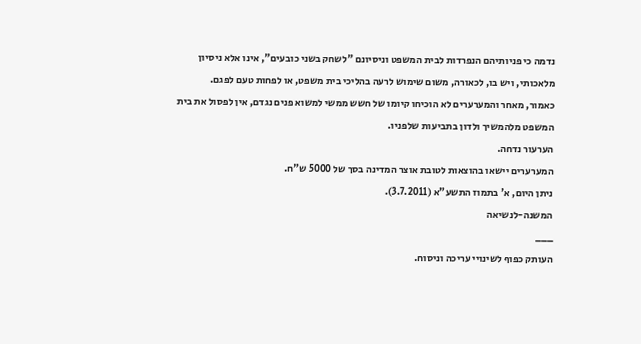נדמה כי פניותיהם הנפרדות לבית המשפט וניסיונם "לשחק בשני כובעים", אינו אלא ניסיון מלאכותי, ויש בו, לכאורה, משום שימוש לרעה בהליכי בית משפט, או לפחות טעם לפגם.
כאמור, מאחר והמערערים לא הוכיחו קיומו של חשש ממשי למשוא פנים נגדם, אין לפסול את בית המשפט מלהמשיך ולדון בתביעות שלפניו.
הערעור נדחה.
המערערים יישאו בהוצאות לטובת אוצר המדינה בסך של 5000 ש"ח.
ניתן היום, א' בתמוז התשע"א (3.7.2011).
המשנה-לנשיאה
___
העותק כפוף לשינויי עריכה וניסוח.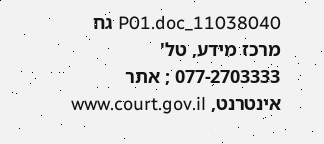11038040_P01.doc גח
מרכז מידע, טל' 077-2703333 ; אתר אינטרנט, www.court.gov.il